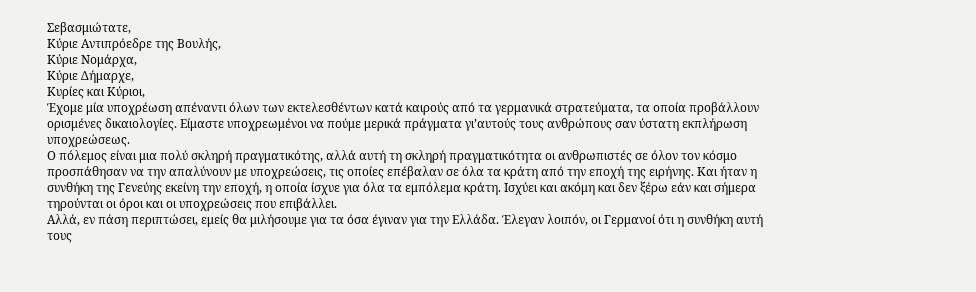Σεβασμιώτατε,
Κύριε Αντιπρόεδρε της Βουλής,
Κύριε Νομάρχα,
Κύριε Δήμαρχε,
Κυρίες και Κύριοι,
Έχομε μία υποχρέωση απέναντι όλων των εκτελεσθέντων κατά καιρούς από τα γερμανικά στρατεύματα, τα οποία προβάλλουν ορισμένες δικαιολογίες. Είμαστε υποχρεωμένοι να πούμε μερικά πράγματα γι’αυτούς τους ανθρώπους σαν ύστατη εκπλήρωση υποχρεώσεως.
Ο πόλεμος είναι μια πολύ σκληρή πραγματικότης, αλλά αυτή τη σκληρή πραγματικότητα οι ανθρωπιστές σε όλον τον κόσμο προσπάθησαν να την απαλύνουν με υποχρεώσεις, τις οποίες επέβαλαν σε όλα τα κράτη από την εποχή της ειρήνης. Και ήταν η συνθήκη της Γενεύης εκείνη την εποχή, η οποία ίσχυε για όλα τα εμπόλεμα κράτη. Ισχύει και ακόμη και δεν ξέρω εάν και σήμερα τηρούνται οι όροι και οι υποχρεώσεις που επιβάλλει.
Αλλά, εν πάση περιπτώσει, εμείς θα μιλήσουμε για τα όσα έγιναν για την Ελλάδα. Έλεγαν λοιπόν, οι Γερμανοί ότι η συνθήκη αυτή τους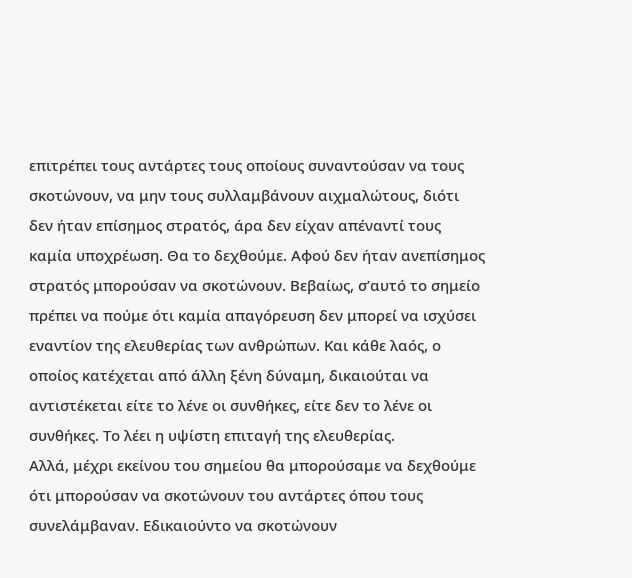επιτρέπει τους αντάρτες τους οποίους συναντούσαν να τους σκοτώνουν, να μην τους συλλαμβάνουν αιχμαλώτους, διότι δεν ήταν επίσημος στρατός, άρα δεν είχαν απέναντί τους καμία υποχρέωση. Θα το δεχθούμε. Αφού δεν ήταν ανεπίσημος στρατός μπορούσαν να σκοτώνουν. Βεβαίως, σ’αυτό το σημείο πρέπει να πούμε ότι καμία απαγόρευση δεν μπορεί να ισχύσει εναντίον της ελευθερίας των ανθρώπων. Και κάθε λαός, ο οποίος κατέχεται από άλλη ξένη δύναμη, δικαιούται να αντιστέκεται είτε το λένε οι συνθήκες, είτε δεν το λένε οι συνθήκες. Το λέει η υψίστη επιταγή της ελευθερίας.
Αλλά, μέχρι εκείνου του σημείου θα μπορούσαμε να δεχθούμε ότι μπορούσαν να σκοτώνουν του αντάρτες όπου τους συνελάμβαναν. Εδικαιούντο να σκοτώνουν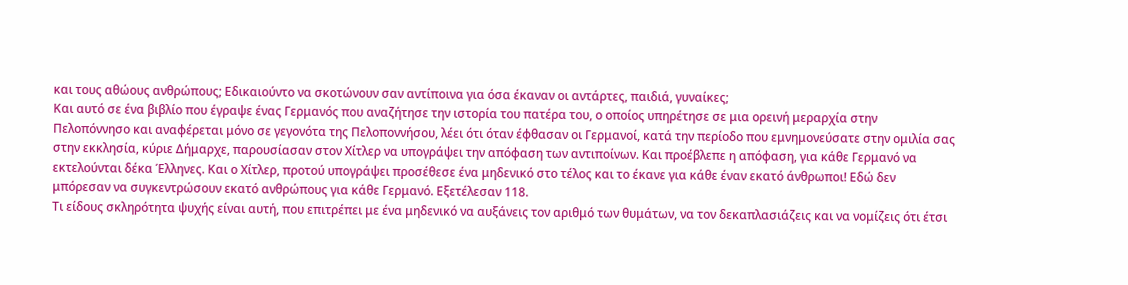και τους αθώους ανθρώπους; Εδικαιούντο να σκοτώνουν σαν αντίποινα για όσα έκαναν οι αντάρτες, παιδιά, γυναίκες;
Και αυτό σε ένα βιβλίο που έγραψε ένας Γερμανός που αναζήτησε την ιστορία του πατέρα του, ο οποίος υπηρέτησε σε μια ορεινή μεραρχία στην Πελοπόννησο και αναφέρεται μόνο σε γεγονότα της Πελοποννήσου, λέει ότι όταν έφθασαν οι Γερμανοί, κατά την περίοδο που εμνημονεύσατε στην ομιλία σας στην εκκλησία, κύριε Δήμαρχε, παρουσίασαν στον Χίτλερ να υπογράψει την απόφαση των αντιποίνων. Και προέβλεπε η απόφαση, για κάθε Γερμανό να εκτελούνται δέκα Έλληνες. Και ο Χίτλερ, προτού υπογράψει προσέθεσε ένα μηδενικό στο τέλος και το έκανε για κάθε έναν εκατό άνθρωποι! Εδώ δεν μπόρεσαν να συγκεντρώσουν εκατό ανθρώπους για κάθε Γερμανό. Εξετέλεσαν 118.
Τι είδους σκληρότητα ψυχής είναι αυτή, που επιτρέπει με ένα μηδενικό να αυξάνεις τον αριθμό των θυμάτων, να τον δεκαπλασιάζεις και να νομίζεις ότι έτσι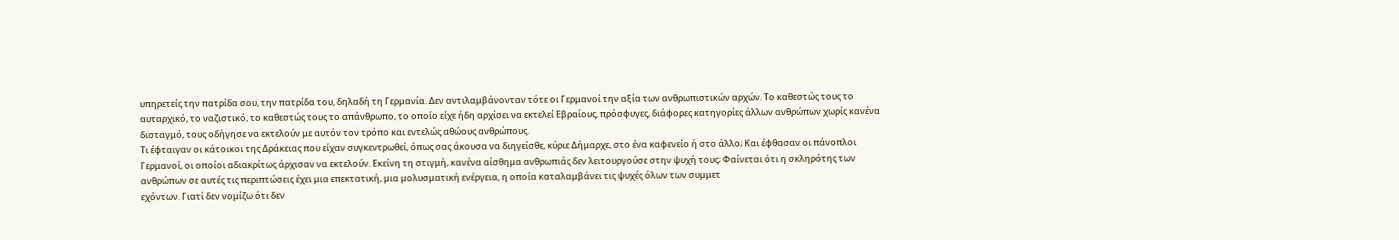υπηρετείς την πατρίδα σου, την πατρίδα του, δηλαδή τη Γερμανία. Δεν αντιλαμβάνονταν τότε οι Γερμανοί την αξία των ανθρωπιστικών αρχών. Το καθεστώς τους το αυταρχικό, το ναζιστικό, το καθεστώς τους το απάνθρωπο, το οποίο είχε ήδη αρχίσει να εκτελεί Εβραίους, πρόσφυγες, διάφορες κατηγορίες άλλων ανθρώπων χωρίς κανένα δισταγμό, τους οδήγησε να εκτελούν με αυτόν τον τρόπο και εντελώς αθώους ανθρώπους.
Τι έφταιγαν οι κάτοικοι της Δράκειας που είχαν συγκεντρωθεί, όπως σας άκουσα να διηγείσθε, κύριε Δήμαρχε, στο ένα καφενείο ή στο άλλο; Και έφθασαν οι πάνοπλοι Γερμανοί, οι οποίοι αδιακρίτως άρχισαν να εκτελούν. Εκείνη τη στιγμή, κανένα αίσθημα ανθρωπιάς δεν λειτουργούσε στην ψυχή τους; Φαίνεται ότι η σκληρότης των ανθρώπων σε αυτές τις περιπτώσεις έχει μια επεκτατική, μια μολυσματική ενέργεια, η οποία καταλαμβάνει τις ψυχές όλων των συμμετ
εχόντων. Γιατί δεν νομίζω ότι δεν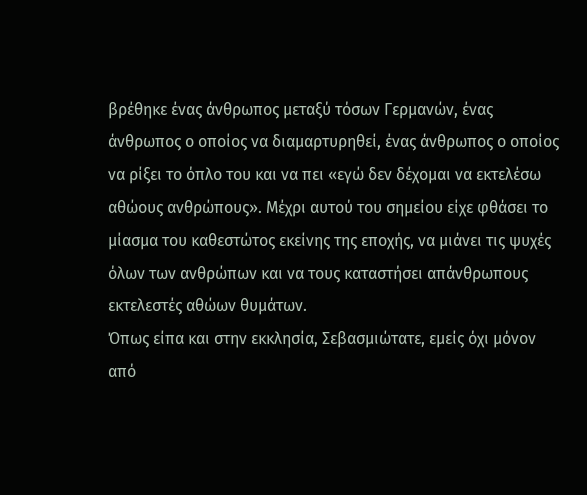βρέθηκε ένας άνθρωπος μεταξύ τόσων Γερμανών, ένας άνθρωπος ο οποίος να διαμαρτυρηθεί, ένας άνθρωπος ο οποίος να ρίξει το όπλο του και να πει «εγώ δεν δέχομαι να εκτελέσω αθώους ανθρώπους». Μέχρι αυτού του σημείου είχε φθάσει το μίασμα του καθεστώτος εκείνης της εποχής, να μιάνει τις ψυχές όλων των ανθρώπων και να τους καταστήσει απάνθρωπους εκτελεστές αθώων θυμάτων.
Όπως είπα και στην εκκλησία, Σεβασμιώτατε, εμείς όχι μόνον από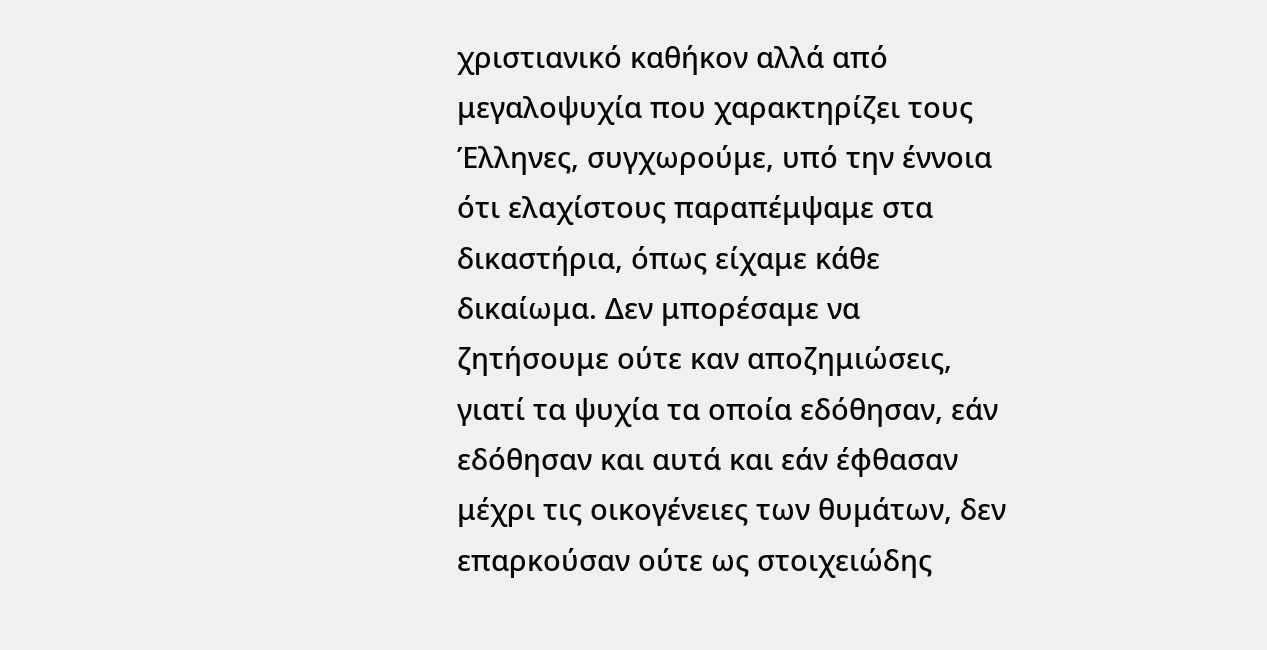χριστιανικό καθήκον αλλά από μεγαλοψυχία που χαρακτηρίζει τους Έλληνες, συγχωρούμε, υπό την έννοια ότι ελαχίστους παραπέμψαμε στα δικαστήρια, όπως είχαμε κάθε δικαίωμα. Δεν μπορέσαμε να ζητήσουμε ούτε καν αποζημιώσεις, γιατί τα ψυχία τα οποία εδόθησαν, εάν εδόθησαν και αυτά και εάν έφθασαν μέχρι τις οικογένειες των θυμάτων, δεν επαρκούσαν ούτε ως στοιχειώδης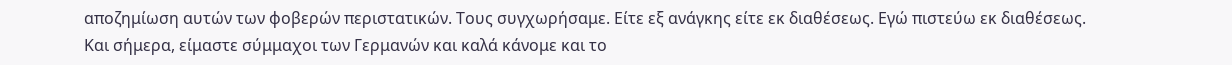αποζημίωση αυτών των φοβερών περιστατικών. Τους συγχωρήσαμε. Είτε εξ ανάγκης είτε εκ διαθέσεως. Εγώ πιστεύω εκ διαθέσεως.
Και σήμερα, είμαστε σύμμαχοι των Γερμανών και καλά κάνομε και το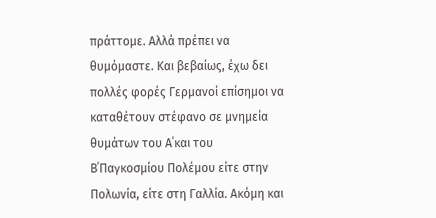πράττομε. Αλλά πρέπει να θυμόμαστε. Και βεβαίως, έχω δει πολλές φορές Γερμανοί επίσημοι να καταθέτουν στέφανο σε μνημεία θυμάτων του Α΄και του Β΄Παγκοσμίου Πολέμου είτε στην Πολωνία, είτε στη Γαλλία. Ακόμη και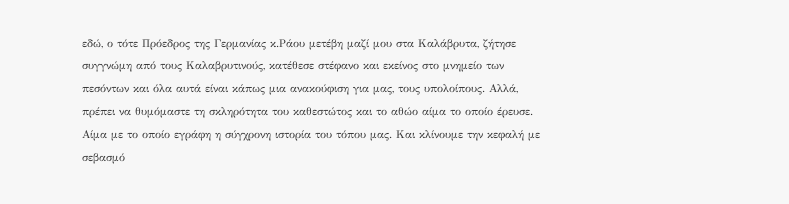εδώ, ο τότε Πρόεδρος της Γερμανίας κ.Ράου μετέβη μαζί μου στα Καλάβρυτα, ζήτησε συγγνώμη από τους Καλαβρυτινούς, κατέθεσε στέφανο και εκείνος στο μνημείο των πεσόντων και όλα αυτά είναι κάπως μια ανακούφιση για μας, τους υπολοίπους. Αλλά, πρέπει να θυμόμαστε τη σκληρότητα του καθεστώτος και το αθώο αίμα το οποίο έρευσε. Αίμα με το οποίο εγράφη η σύγχρονη ιστορία του τόπου μας. Και κλίνουμε την κεφαλή με σεβασμό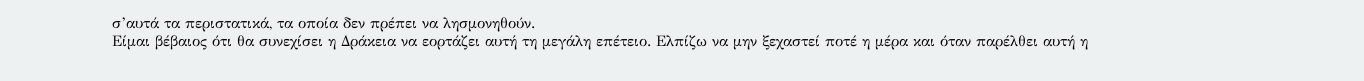σ’αυτά τα περιστατικά, τα οποία δεν πρέπει να λησμονηθούν.
Είμαι βέβαιος ότι θα συνεχίσει η Δράκεια να εορτάζει αυτή τη μεγάλη επέτειο. Ελπίζω να μην ξεχαστεί ποτέ η μέρα και όταν παρέλθει αυτή η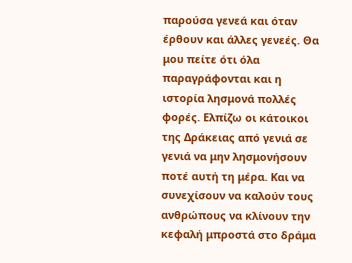παρούσα γενεά και όταν έρθουν και άλλες γενεές. Θα μου πείτε ότι όλα παραγράφονται και η ιστορία λησμονά πολλές φορές. Ελπίζω οι κάτοικοι της Δράκειας από γενιά σε γενιά να μην λησμονήσουν ποτέ αυτή τη μέρα. Και να συνεχίσουν να καλούν τους ανθρώπους να κλίνουν την κεφαλή μπροστά στο δράμα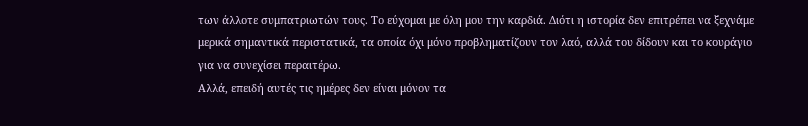των άλλοτε συμπατριωτών τους. Το εύχομαι με όλη μου την καρδιά. Διότι η ιστορία δεν επιτρέπει να ξεχνάμε μερικά σημαντικά περιστατικά, τα οποία όχι μόνο προβληματίζουν τον λαό, αλλά του δίδουν και το κουράγιο για να συνεχίσει περαιτέρω.
Αλλά, επειδή αυτές τις ημέρες δεν είναι μόνον τα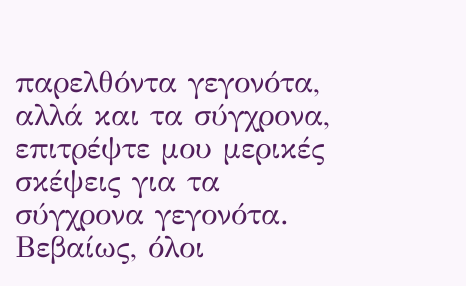παρελθόντα γεγονότα, αλλά και τα σύγχρονα, επιτρέψτε μου μερικές σκέψεις για τα σύγχρονα γεγονότα. Βεβαίως, όλοι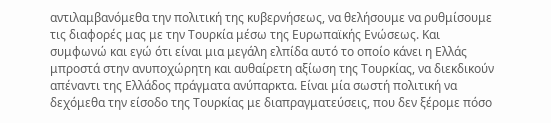αντιλαμβανόμεθα την πολιτική της κυβερνήσεως, να θελήσουμε να ρυθμίσουμε τις διαφορές μας με την Τουρκία μέσω της Ευρωπαϊκής Ενώσεως. Και συμφωνώ και εγώ ότι είναι μια μεγάλη ελπίδα αυτό το οποίο κάνει η Ελλάς μπροστά στην ανυποχώρητη και αυθαίρετη αξίωση της Τουρκίας, να διεκδικούν απέναντι της Ελλάδος πράγματα ανύπαρκτα. Είναι μία σωστή πολιτική να δεχόμεθα την είσοδο της Τουρκίας με διαπραγματεύσεις, που δεν ξέρομε πόσο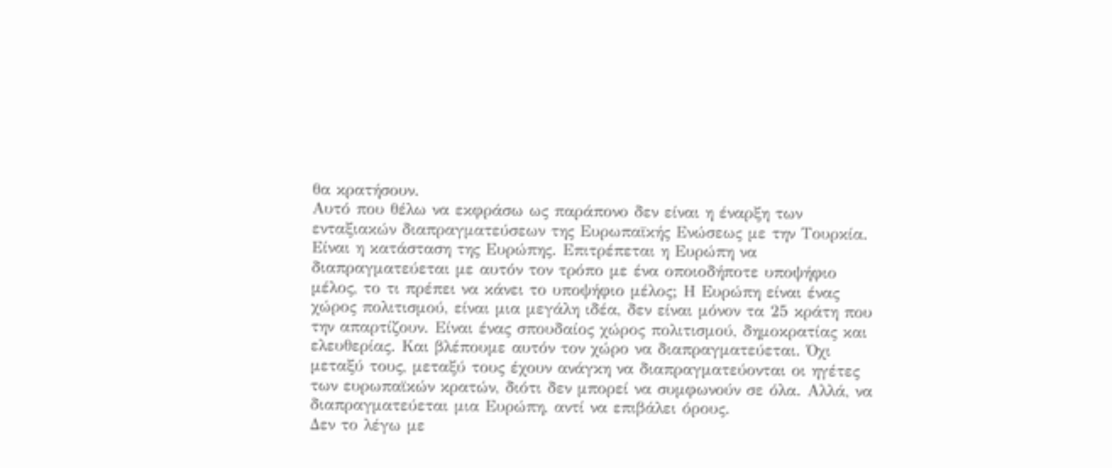θα κρατήσουν.
Αυτό που θέλω να εκφράσω ως παράπονο δεν είναι η έναρξη των ενταξιακών διαπραγματεύσεων της Ευρωπαϊκής Ενώσεως με την Τουρκία. Είναι η κατάσταση της Ευρώπης. Επιτρέπεται η Ευρώπη να διαπραγματεύεται με αυτόν τον τρόπο με ένα οποιοδήποτε υποψήφιο μέλος, το τι πρέπει να κάνει το υποψήφιο μέλος; Η Ευρώπη είναι ένας χώρος πολιτισμού, είναι μια μεγάλη ιδέα, δεν είναι μόνον τα 25 κράτη που την απαρτίζουν. Είναι ένας σπουδαίος χώρος πολιτισμού, δημοκρατίας και ελευθερίας. Και βλέπουμε αυτόν τον χώρο να διαπραγματεύεται. Όχι μεταξύ τους, μεταξύ τους έχουν ανάγκη να διαπραγματεύονται οι ηγέτες των ευρωπαϊκών κρατών, διότι δεν μπορεί να συμφωνούν σε όλα. Αλλά, να διαπραγματεύεται μια Ευρώπη, αντί να επιβάλει όρους.
Δεν το λέγω με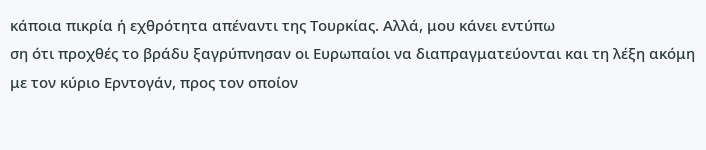κάποια πικρία ή εχθρότητα απέναντι της Τουρκίας. Αλλά, μου κάνει εντύπω
ση ότι προχθές το βράδυ ξαγρύπνησαν οι Ευρωπαίοι να διαπραγματεύονται και τη λέξη ακόμη με τον κύριο Ερντογάν, προς τον οποίον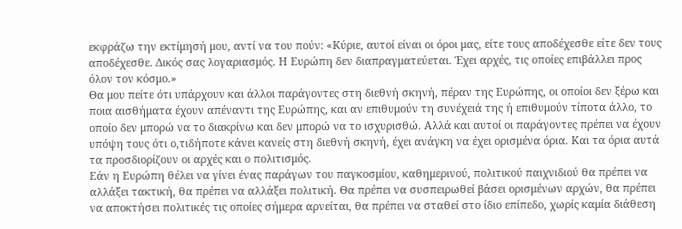εκφράζω την εκτίμησή μου, αντί να του πούν: «Κύριε, αυτοί είναι οι όροι μας, είτε τους αποδέχεσθε είτε δεν τους αποδέχεσθε. Δικός σας λογαριασμός. Η Ευρώπη δεν διαπραγματεύεται. Έχει αρχές, τις οποίες επιβάλλει προς όλον τον κόσμο.»
Θα μου πείτε ότι υπάρχουν και άλλοι παράγοντες στη διεθνή σκηνή, πέραν της Ευρώπης, οι οποίοι δεν ξέρω και ποια αισθήματα έχουν απέναντι της Ευρώπης, και αν επιθυμούν τη συνέχειά της ή επιθυμούν τίποτα άλλο, το οποίο δεν μπορώ να το διακρίνω και δεν μπορώ να το ισχυρισθώ. Αλλά και αυτοί οι παράγοντες πρέπει να έχουν υπόψη τους ότι ο,τιδήποτε κάνει κανείς στη διεθνή σκηνή, έχει ανάγκη να έχει ορισμένα όρια. Και τα όρια αυτά τα προσδιορίζουν οι αρχές και ο πολιτισμός.
Εάν η Ευρώπη θέλει να γίνει ένας παράγων του παγκοσμίου, καθημερινού, πολιτικού παιχνιδιού θα πρέπει να αλλάξει τακτική, θα πρέπει να αλλάξει πολιτική. Θα πρέπει να συσπειρωθεί βάσει ορισμένων αρχών, θα πρέπει να αποκτήσει πολιτικές τις οποίες σήμερα αρνείται, θα πρέπει να σταθεί στο ίδιο επίπεδο, χωρίς καμία διάθεση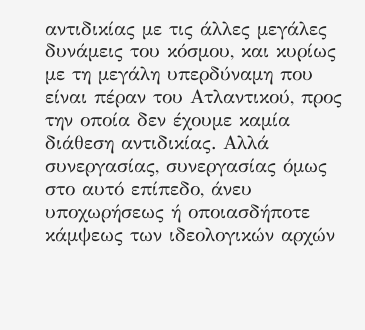αντιδικίας με τις άλλες μεγάλες δυνάμεις του κόσμου, και κυρίως με τη μεγάλη υπερδύναμη που είναι πέραν του Ατλαντικού, προς την οποία δεν έχουμε καμία διάθεση αντιδικίας. Αλλά συνεργασίας, συνεργασίας όμως στο αυτό επίπεδο, άνευ υποχωρήσεως ή οποιασδήποτε κάμψεως των ιδεολογικών αρχών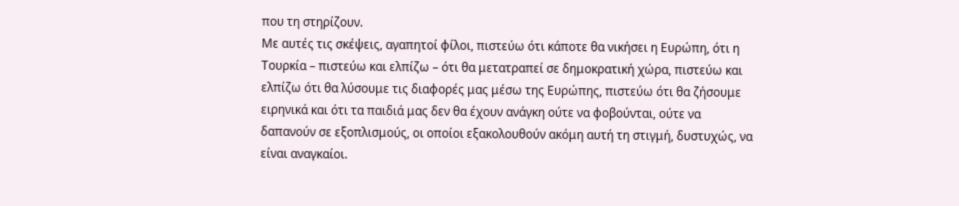που τη στηρίζουν.
Με αυτές τις σκέψεις, αγαπητοί φίλοι, πιστεύω ότι κάποτε θα νικήσει η Ευρώπη, ότι η Τουρκία – πιστεύω και ελπίζω – ότι θα μετατραπεί σε δημοκρατική χώρα, πιστεύω και ελπίζω ότι θα λύσουμε τις διαφορές μας μέσω της Ευρώπης, πιστεύω ότι θα ζήσουμε ειρηνικά και ότι τα παιδιά μας δεν θα έχουν ανάγκη ούτε να φοβούνται, ούτε να δαπανούν σε εξοπλισμούς, οι οποίοι εξακολουθούν ακόμη αυτή τη στιγμή, δυστυχώς, να είναι αναγκαίοι.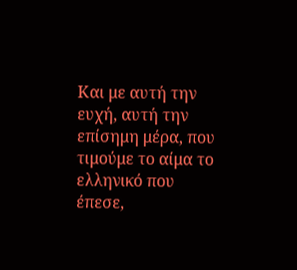Και με αυτή την ευχή, αυτή την επίσημη μέρα, που τιμούμε το αίμα το ελληνικό που έπεσε,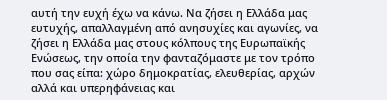αυτή την ευχή έχω να κάνω. Να ζήσει η Ελλάδα μας ευτυχής, απαλλαγμένη από ανησυχίες και αγωνίες, να ζήσει η Ελλάδα μας στους κόλπους της Ευρωπαϊκής Ενώσεως, την οποία την φανταζόμαστε με τον τρόπο που σας είπα: χώρο δημοκρατίας, ελευθερίας, αρχών αλλά και υπερηφάνειας και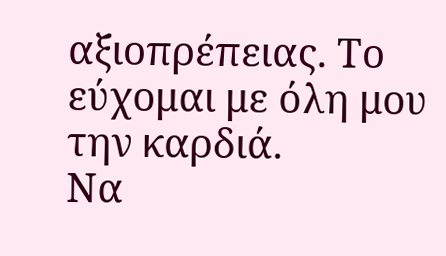αξιοπρέπειας. Το εύχομαι με όλη μου την καρδιά.
Να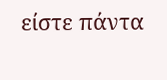είστε πάντα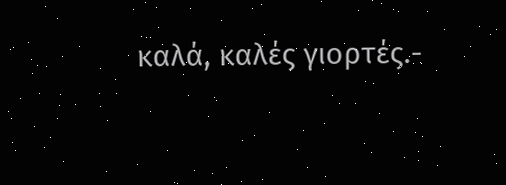καλά, καλές γιορτές.-